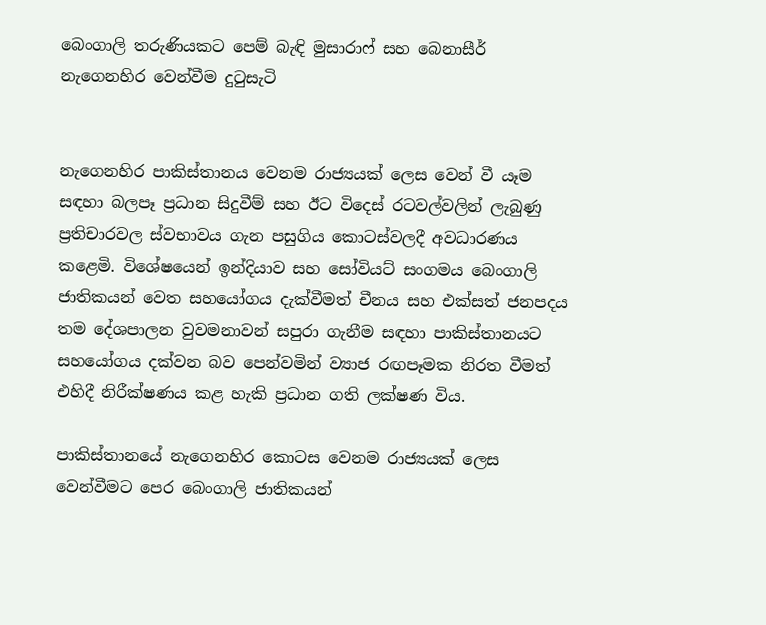බෙංගාලි තරුණියකට පෙම් බැඳි මුසාරාෆ් සහ බෙනාසීර් නැගෙනහිර වෙන්වීම දුටුසැටි


නැගෙනහිර පාකිස්තානය වෙනම රාජ්‍යයක් ලෙස වෙන් වී යෑම සඳහා බලපෑ ප්‍රධාන සිදුවීම් සහ ඊට විදෙස් රටවල්වලින් ලැබුණු ප්‍රතිචාරවල ස්වභාවය ගැන පසුගිය කොටස්වලදී අවධාරණය කළෙමි. විශේෂයෙන් ඉන්දියාව සහ සෝවියට් සංගමය බෙංගාලි ජාතිකයන් වෙත සහයෝගය දැක්වීමත් චීනය සහ එක්සත් ජනපදය තම දේශපාලන වුවමනාවන් සපුරා ගැනීම සඳහා පාකිස්තානයට සහයෝගය දක්වන බව පෙන්වමින් ව්‍යාජ රඟපෑමක නිරත වීමත් එහිදී නිරීක්ෂණය කළ හැකි ප්‍රධාන ගති ලක්ෂණ විය.

පාකිස්තානයේ නැගෙනහිර කොටස වෙනම රාජ්‍යයක් ලෙස වෙන්වීමට පෙර බෙංගාලි ජාතිකයන්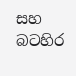සහ බටහිර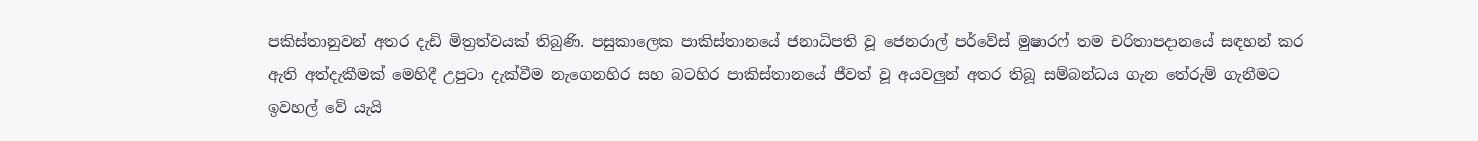පකිස්තානුවන් අතර දැඩි මිත්‍රත්වයක් තිබුණි. පසුකාලෙක පාකිස්තානයේ ජනාධිපති වූ ජෙනරාල් පර්වේස් මුෂාරෆ් තම චරිතාපදානයේ සඳහන් කර ඇති අත්දැකීමක් මෙහිදී උපුටා දැක්වීම නැගෙනහිර සහ බටහිර පාකිස්තානයේ ජීවත් වූ අයවලුන් අතර තිබූ සම්බන්ධය ගැන තේරුම් ගැනීමට ඉවහල් වේ යැයි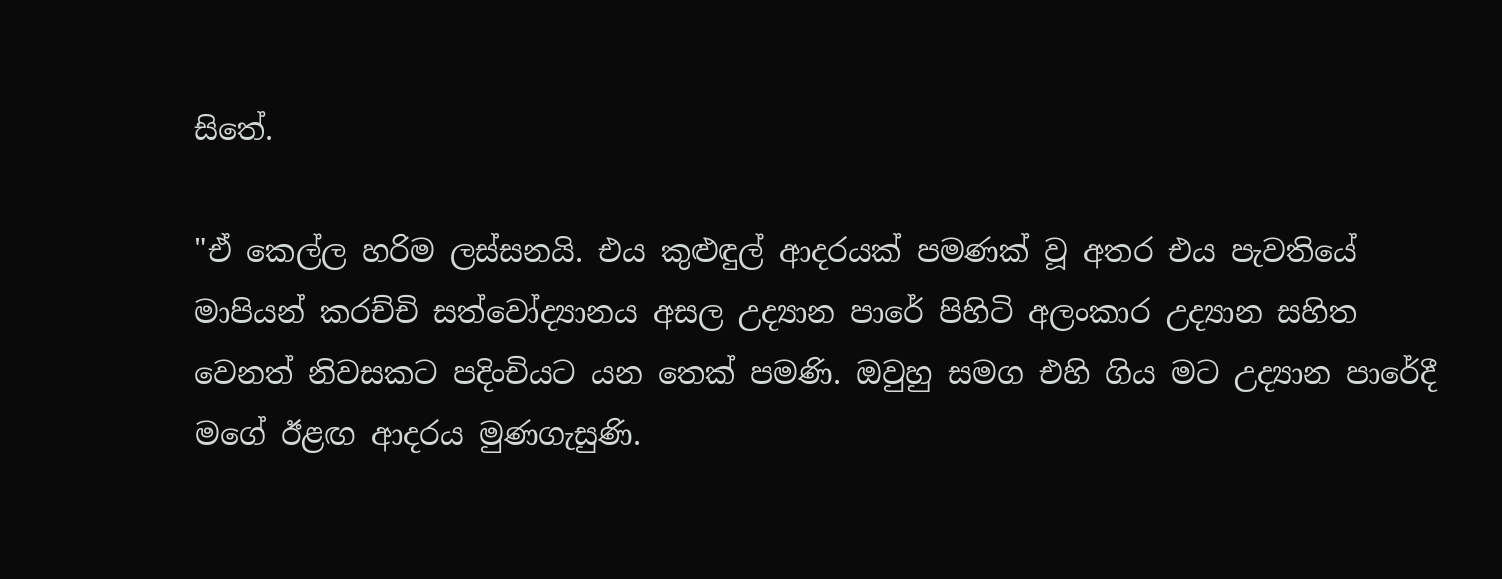සිතේ.

"ඒ කෙල්ල හරිම ලස්සනයි. එය කුළුඳුල් ආදරයක් පමණක් වූ අතර එය පැවතියේ මාපියන් කරච්චි සත්වෝද්‍යානය අසල උද්‍යාන පාරේ පිහිටි අලංකාර උද්‍යාන සහිත වෙනත් නිවසකට පදිංචියට යන තෙක් පමණි. ඔවුහු සමග එහි ගිය මට උද්‍යාන පාරේදී මගේ ඊළඟ ආදරය මුණගැසුණි.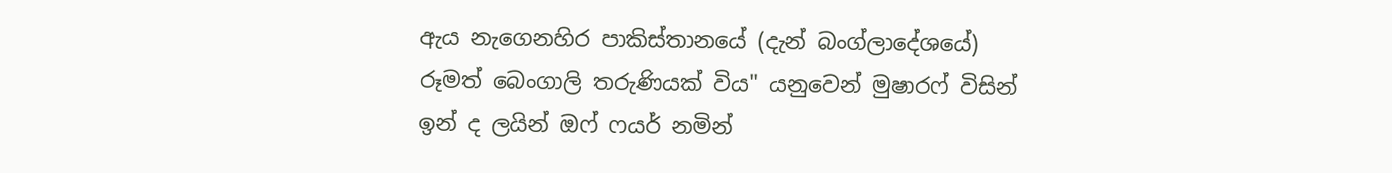ඇය නැගෙනහිර පාකිස්තානයේ (දැන් බංග්ලාදේශයේ) රූමත් බෙංගාලි තරුණියක් විය" යනුවෙන් මුෂාරෆ් විසින් ඉන් ද ලයින් ඔෆ් ෆයර් නමින්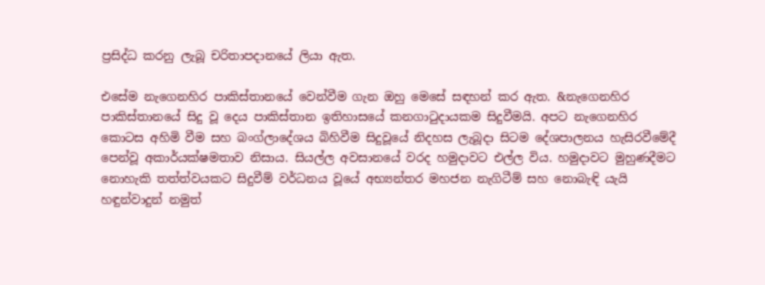ප්‍රසිද්ධ කරනු ලැබූ චරිතාපදානයේ ලියා ඇත.

එසේම නැගෙනහිර පාකිස්තානයේ වෙන්වීම ගැන ඔහු මෙසේ සඳහන් කර ඇත. &නැගෙනහිර පාකිස්තානයේ සිදු වූ දෙය පාකිස්තාන ඉතිහාසයේ කනගාටුදායකම සිදුවීමයි. අපට නැගෙනහිර කොටස අහිමි වීම සහ බංග්ලාදේශය බිහිවීම සිදුවූයේ නිදහස ලැබූදා සිටම දේශපාලනය හැසිරවීමේදී පෙන්වූ අකාර්යක්ෂමතාව නිසාය. සියල්ල අවසානයේ වරද හමුදාවට එල්ල විය. හමුදාවට මුහුණදීමට නොහැකි තත්ත්වයකට සිදුවීම් වර්ධනය වූයේ අභ්‍යන්තර මහජන නැගිටීම් සහ නොබැඳි යැයි හඳුන්වාදුන් නමුත්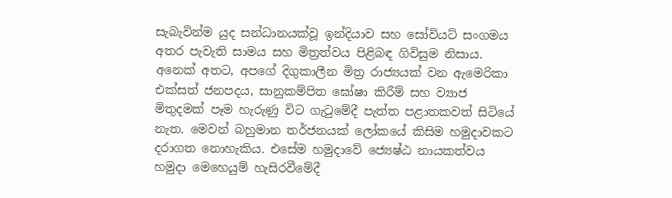සැබැවින්ම යුද සන්ධානයක්වූ ඉන්දියාව සහ සෝවියට් සංගමය අතර පැවැති සාමය සහ මිත්‍රත්වය පිළිබඳ ගිවිසුම නිසාය.  අනෙක් අතට, අපගේ දිගුකාලීන මිත්‍ර රාජ්‍යයක් වන ඇමෙරිකා එක්සත් ජනපදය, සානුකම්පිත ඝෝෂා කිරීම් සහ ව්‍යාජ මිතුදමක් පෑම හැරුණු විට ගැටුමේදී පැත්ත පළාතකවත් සිටියේ නැත. මෙවන් බහුමාන තර්ජනයක් ලෝකයේ කිසිම හමුදාවකට දරාගත නොහැකිය. එසේම හමුදාවේ ජ්‍යෙෂ්ඨ නායකත්වය හමුදා මෙහෙයුම් හැසිරවීමේදී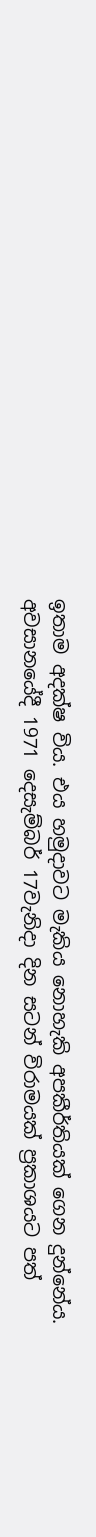ඉතාම අදක්ෂ විය. එය හමුදාවට මැකිය නොහැකි අපකීර්තියක් ගෙන දුන්නේය. අවසානයේදී 1971 දෙසැම්බර් 17වැනිදා දින සටන් විරාමයක් ප්‍රකාශයට පත්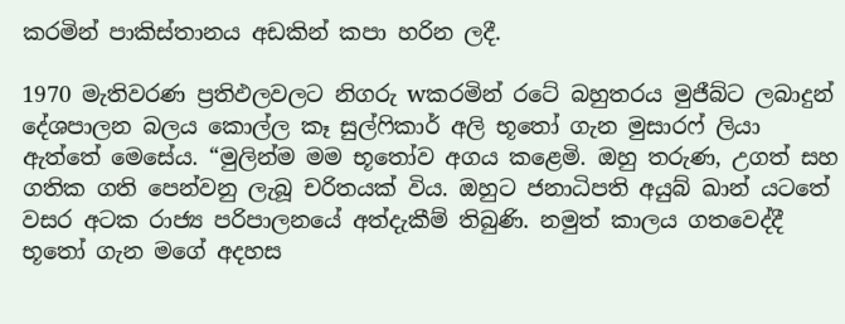කරමින් පාකිස්තානය අඩකින් කපා හරින ලදී.

1970 මැතිවරණ ප්‍රතිඵලවලට නිගරු wකරමින් රටේ බහුතරය මුජීබ්ට ලබාදුන් දේශපාලන බලය කොල්ල කෑ සුල්ෆිකාර් අලි භූතෝ ගැන මුසාරෆ් ලියා ඇත්තේ මෙසේය. “මුලින්ම මම භූතෝව අගය කළෙමි. ඔහු තරුණ, උගත් සහ ගතික ගති පෙන්වනු ලැබූ චරිතයක් විය. ඔහුට ජනාධිපති අයුබ් ඛාන් යටතේ වසර අටක රාජ්‍ය පරිපාලනයේ අත්දැකීම් තිබුණි. නමුත් කාලය ගතවෙද්දී භූතෝ ගැන මගේ අදහස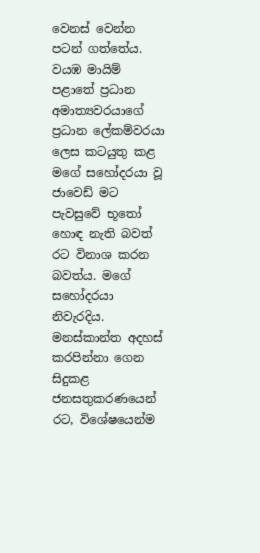වෙනස් වෙන්න පටන් ගත්තේය. වයඹ මායිම් පළාතේ ප්‍රධාන අමාත්‍යවරයාගේ ප්‍රධාන ලේකම්වරයා ලෙස කටයුතු කළ මගේ සහෝදරයා වූ ජාවෙඩ් මට පැවසුවේ භූතෝ හොඳ නැති බවත් රට විනාශ කරන බවත්ය. මගේ සහෝදරයා නිවැරදිය. මනස්කාන්ත අදහස් කරපින්නා ගෙන සිදුකළ ජනසතුකරණයෙන් රට, විශේෂයෙන්ම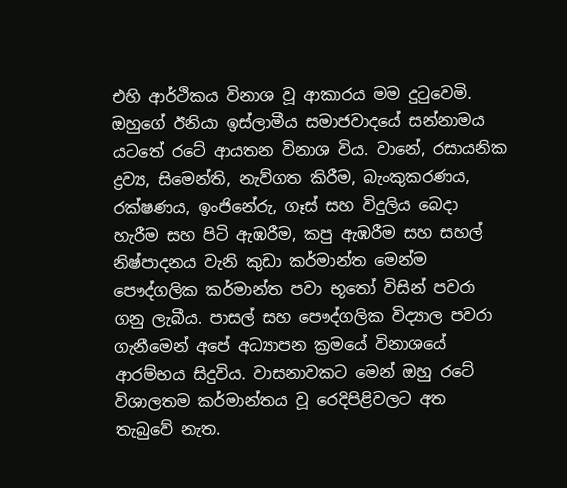එහි ආර්ථිකය විනාශ වූ ආකාරය මම දුටුවෙමි. ඔහුගේ ඊනියා ඉස්ලාමීය සමාජවාදයේ සන්නාමය යටතේ රටේ ආයතන විනාශ විය. වානේ, රසායනික ද්‍රව්‍ය, සිමෙන්ති, නැව්ගත කිරීම, බැංකුකරණය, රක්ෂණය, ඉංජිනේරු, ගෑස් සහ විදුලිය බෙදා හැරීම සහ පිටි ඇඹරීම, කපු ඇඹරීම සහ සහල් නිෂ්පාදනය වැනි කුඩා කර්මාන්ත මෙන්ම පෞද්ගලික කර්මාන්ත පවා භූතෝ විසින් පවරා ගනු ලැබීය. පාසල් සහ පෞද්ගලික විද්‍යාල පවරා ගැනීමෙන් අපේ අධ්‍යාපන ක්‍රමයේ විනාශයේ ආරම්භය සිදුවිය. වාසනාවකට මෙන් ඔහු රටේ විශාලතම කර්මාන්තය වූ රෙදිපිළිවලට අත තැබුවේ නැත.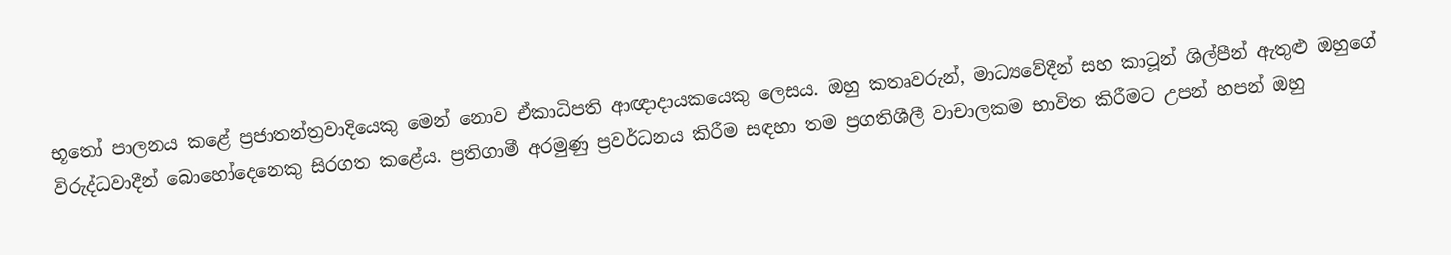භූතෝ පාලනය කළේ ප්‍රජාතන්ත්‍රවාදියෙකු මෙන් නොව ඒකාධිපති ආඥාදායකයෙකු ලෙසය. ඔහු කතෘවරුන්, මාධ්‍යවේදීන් සහ කාටූන් ශිල්පීන් ඇතුළු ඔහුගේ විරුද්ධවාදීන් බොහෝදෙනෙකු සිරගත කළේය. ප්‍රතිගාමී අරමුණු ප්‍රවර්ධනය කිරීම සඳහා තම ප්‍රගතිශීලී වාචාලකම භාවිත කිරීමට උපන් හපන් ඔහු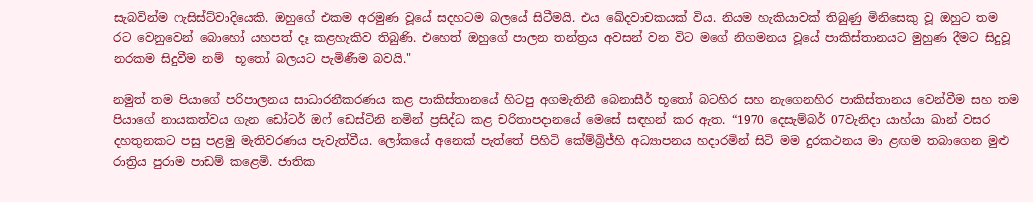සැබවින්ම ෆැසිස්ට්වාදියෙකි. ඔහුගේ එකම අරමුණ වූයේ සදහටම බලයේ සිටීමයි. එය ඛේදවාචකයක් විය. නියම හැකියාවක් තිබුණු මිනිසෙකු වූ ඔහුට තම රට වෙනුවෙන් බොහෝ යහපත් දෑ කළහැකිව තිබුණි. එහෙත් ඔහුගේ පාලන තන්ත්‍රය අවසන් වන විට මගේ නිගමනය වූයේ පාකිස්තානයට මුහුණ දීමට සිදුවූ නරකම සිදුවීම නම්  භූතෝ බලයට පැමිණීම බවයි."

නමුත් තම පියාගේ පරිපාලනය සාධාරනීකරණය කළ පාකිස්තානයේ හිටපු අගමැතිනී බෙනාසීර් භූතෝ බටහිර සහ නැගෙනහිර පාකිස්තානය වෙන්වීම සහ තම පියාගේ නායකත්වය ගැන ඩෝටර් ඔෆ් ඩෙස්ටිනි නමින් ප්‍රසිද්ධ කළ චරිතාපදානයේ මෙසේ සඳහන් කර ඇත. “1970 දෙසැම්බර් 07වැනිදා යාහ්යා ඛාන් වසර දහතුනකට පසු පළමු මැතිවරණය පැවැත්වීය. ලෝකයේ අනෙක් පැත්තේ පිහිටි කේම්බ්‍රිජ්හි අධ්‍යාපනය හදාරමින් සිටි මම දුරකථනය මා ළඟම තබාගෙන මුළු රාත්‍රිය පුරාම පාඩම් කළෙමි. ජාතික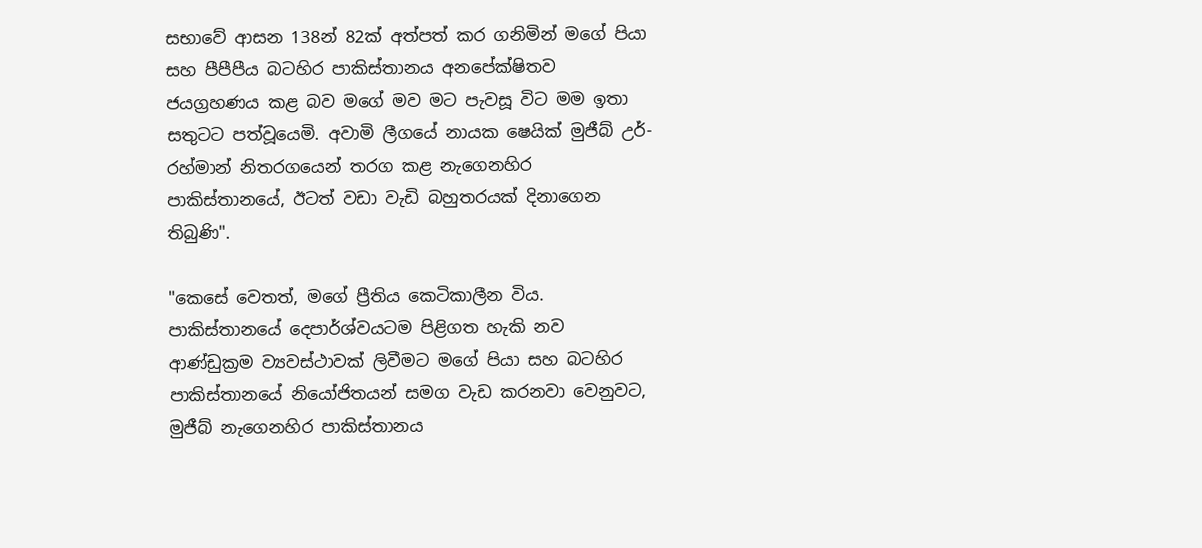සභාවේ ආසන 138න් 82ක් අත්පත් කර ගනිමින් මගේ පියා සහ පීපීපීය බටහිර පාකිස්තානය අනපේක්ෂිතව ජයග්‍රහණය කළ බව මගේ මව මට පැවසූ විට මම ඉතා සතුටට පත්වූයෙමි. අවාමි ලීගයේ නායක ෂෙයික් මුජීබ් උර්-රහ්මාන් නිතරගයෙන් තරග කළ නැගෙනහිර පාකිස්තානයේ, ඊටත් වඩා වැඩි බහුතරයක් දිනාගෙන තිබුණි".

"කෙසේ වෙතත්, මගේ ප්‍රීතිය කෙටිකාලීන විය. පාකිස්තානයේ දෙපාර්ශ්වයටම පිළිගත හැකි නව ආණ්ඩුක්‍රම ව්‍යවස්ථාවක් ලිවීමට මගේ පියා සහ බටහිර පාකිස්තානයේ නියෝජිතයන් සමග වැඩ කරනවා වෙනුවට, මුජීබ් නැගෙනහිර පාකිස්තානය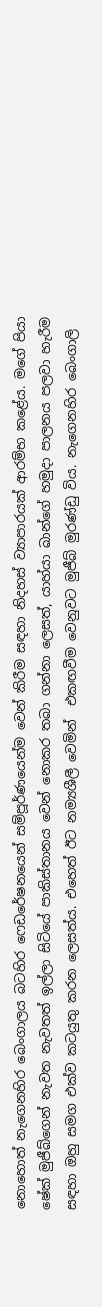නොහොත් නැගෙනහිර බෙංගාලය බටහිර ෆෙඩරේෂනයෙන් සම්පූර්ණයෙන්ම වෙන් කිරීම සඳහා නිදහස් ව්‍යාපාරයක් ආරම්භ කළේය. මගේ පියා ෂේක් මුජීබ්ගෙන් නැවත නැවතත් ඉල්ලා සිටියේ පාකිස්තානය වෙන් නොකර තබා ගන්නා ලෙසත්, යාහ්යා ඛාන්ගේ හමුදා පාලනය පලවා හැරීම සඳහා ඔහු සමග එක්ව කටයුතු කරන ලෙසත්ය. එහෙත් ඊට නම්‍යශීලී වෙමින්  එකඟවීම වෙනුවට මුජීබ් මුරණ්ඩු විය. නැගෙනහිර බෙංගාලි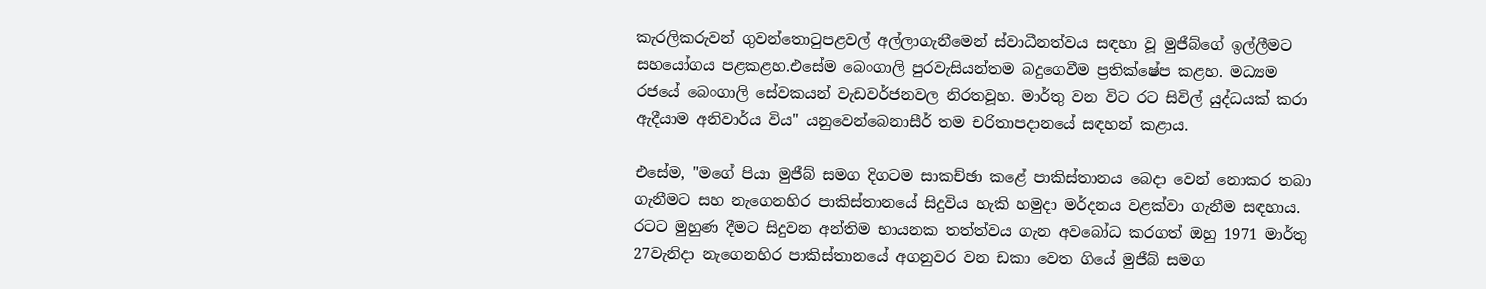කැරලිකරුවන් ගුවන්තොටුපළවල් අල්ලාගැනීමෙන් ස්වාධීනත්වය සඳහා වූ මුජීබ්ගේ ඉල්ලීමට සහයෝගය පළකළහ.එසේම බෙංගාලි පුරවැසියන්තම බදුගෙවීම ප්‍රතික්ෂේප කළහ. මධ්‍යම රජයේ බෙංගාලි සේවකයන් වැඩවර්ජනවල නිරතවූහ. මාර්තු වන විට රට සිවිල් යුද්ධයක් කරා ඇදීයාම අනිවාර්ය විය" යනුවෙන්බෙනාසීර් තම චරිතාපදානයේ සඳහන් කළාය.

එසේම, "මගේ පියා මුජීබ් සමග දිගටම සාකච්ඡා කළේ පාකිස්තානය බෙදා වෙන් නොකර තබා ගැනීමට සහ නැගෙනහිර පාකිස්තානයේ සිදුවිය හැකි හමුදා මර්දනය වළක්වා ගැනීම සඳහාය. රටට මුහුණ දීමට සිදුවන අන්තිම භායනක තත්ත්වය ගැන අවබෝධ කරගත් ඔහු 1971 මාර්තු 27වැනිදා නැගෙනහිර පාකිස්තානයේ අගනුවර වන ඩකා වෙත ගියේ මුජීබ් සමග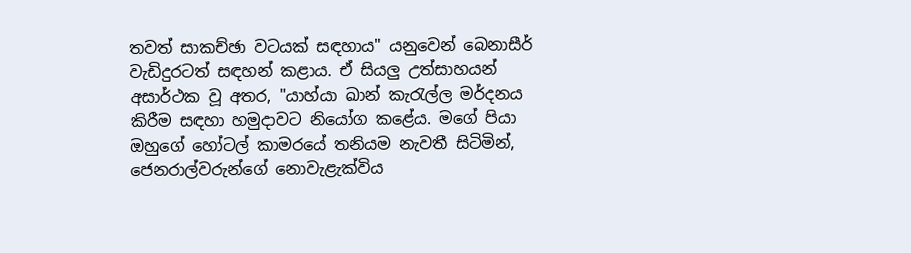තවත් සාකච්ඡා වටයක් සඳහාය" යනුවෙන් බෙනාසීර් වැඩිදුරටත් සඳහන් කළාය. ඒ සියලු උත්සාහයන් අසාර්ථක වූ අතර, "යාහ්යා ඛාන් කැරැල්ල මර්දනය කිරීම සඳහා හමුදාවට නියෝග කළේය. මගේ පියා ඔහුගේ හෝටල් කාමරයේ තනියම නැවතී සිටිමින්, ජෙනරාල්වරුන්ගේ නොවැළැක්විය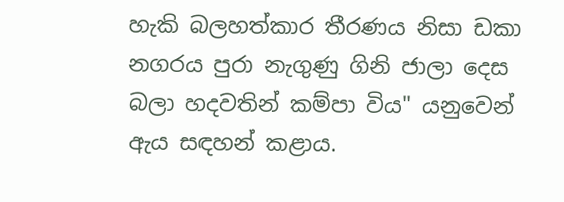හැකි බලහත්කාර තීරණය නිසා ඩකා නගරය පුරා නැගුණු ගිනි ජාලා දෙස බලා හදවතින් කම්පා විය" යනුවෙන් ඇය සඳහන් කළාය.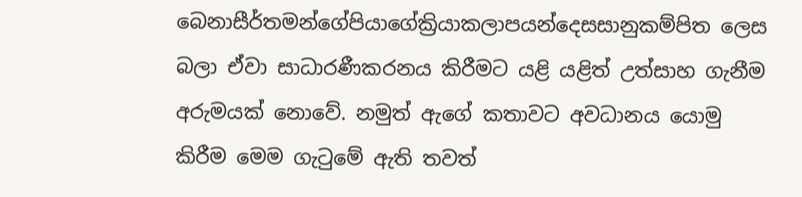බෙනාසීර්තමන්ගේපියාගේක්‍රියාකලාපයන්දෙසසානුකම්පිත ලෙස බලා ඒවා සාධාරණීකරනය කිරීමට යළි යළිත් උත්සාහ ගැනීම අරුමයක් නොවේ. නමුත් ඇගේ කතාවට අවධානය යොමු කිරීම මෙම ගැටුමේ ඇති තවත්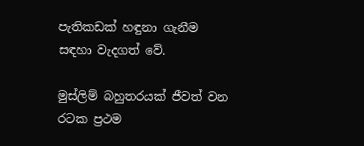පැතිකඩක් හඳුනා ගැනීම සඳහා වැදගත් වේ.

මුස්ලිම් බහුතරයක් ජීවත් වන රටක ප්‍රථම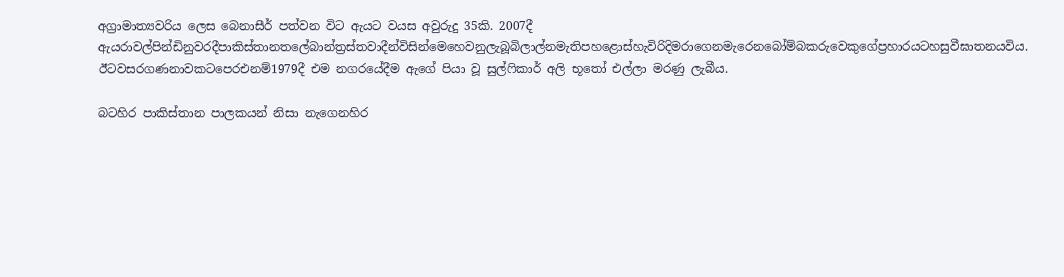අග්‍රාමාත්‍යවරිය ලෙස බෙනාසීර් පත්වන විට ඇයට වයස අවුරුදු 35කි. 2007දී  ඇයරාවල්පින්ඩිනුවරදීපාකිස්තානතලේබාන්ත්‍රස්තවාදීන්විසින්මෙහෙවනුලැබූබිලාල්නමැතිපහළොස්හැවිරිදිමරාගෙනමැරෙනබෝම්බකරුවෙකුගේප්‍රහාරයටහසුවීඝාතනයවිය.  ඊටවසරගණනාවකටපෙරඑනම්1979දී එම නගරයේදීම ඇගේ පියා වූ සුල්ෆිකාර් අලි භූතෝ එල්ලා මරණු ලැබීය.

බටහිර පාකිස්තාන පාලකයන් නිසා නැගෙනහිර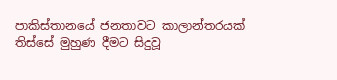පාකිස්තානයේ ජනතාවට කාලාන්තරයක් තිස්සේ මුහුණ දීමට සිදුවූ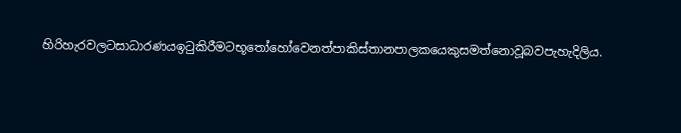හිරිහැරවලටසාධාරණයඉටුකිරීමටභූතෝහෝවෙනත්පාකිස්තානපාලකයෙකුසමත්නොවූබවපැහැදිලිය.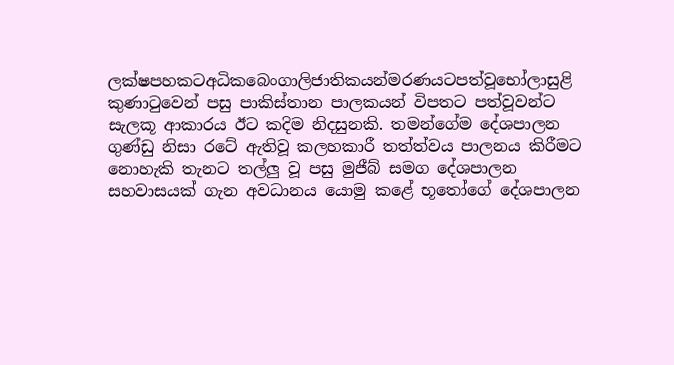ලක්ෂපහකටඅධිකබෙංගාලිජාතිකයන්මරණයටපත්වූභෝලාසුළි කුණාටුවෙන් පසු පාකිස්තාන පාලකයන් විපතට පත්වූවන්ට සැලකූ ආකාරය ඊට කදිම නිදසුනකි. තමන්ගේම දේශපාලන ගුණ්ඩු නිසා රටේ ඇතිවූ කලහකාරී තත්ත්වය පාලනය කිරීමට නොහැකි තැනට තල්ලු වූ පසු මුජීබ් සමග දේශපාලන සහවාසයක් ගැන අවධානය යොමු කළේ භූතෝගේ දේශපාලන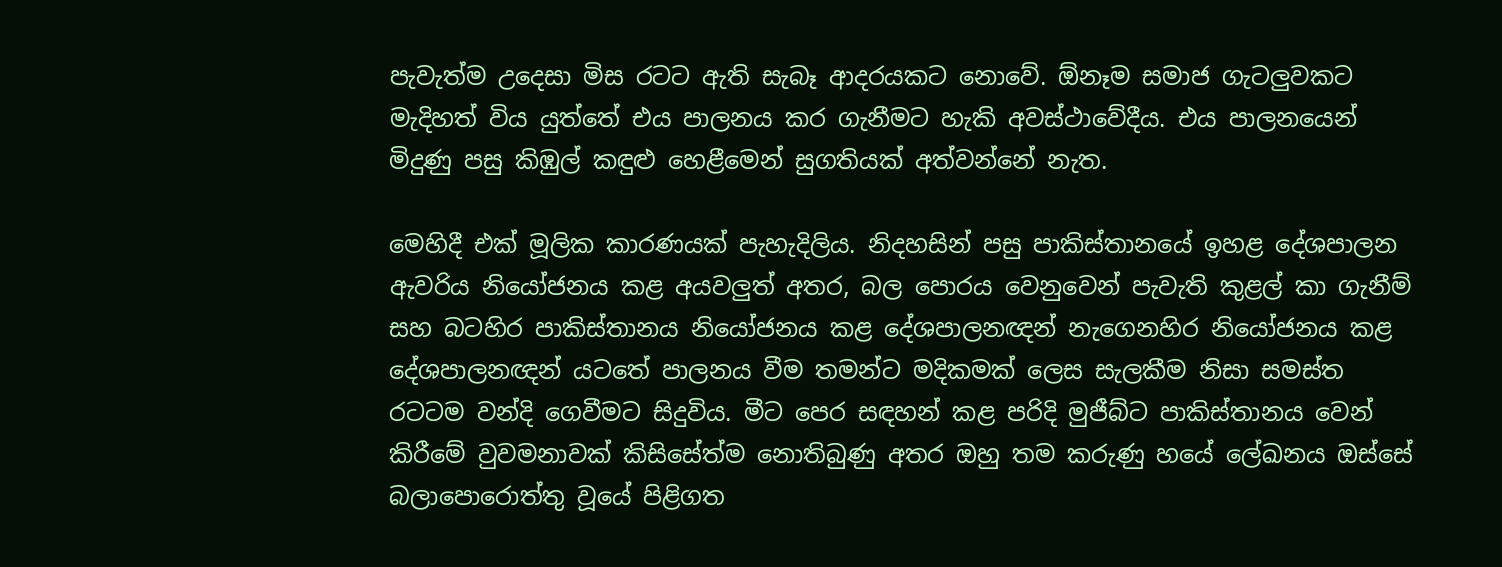පැවැත්ම උදෙසා මිස රටට ඇති සැබෑ ආදරයකට නොවේ. ඕනෑම සමාජ ගැටලුවකට මැදිහත් විය යුත්තේ එය පාලනය කර ගැනීමට හැකි අවස්ථාවේදීය. එය පාලනයෙන් මිදුණු පසු කිඹුල් කඳුළු හෙළීමෙන් සුගතියක් අත්වන්නේ නැත.

මෙහිදී එක් මූලික කාරණයක් පැහැදිලිය. නිදහසින් පසු පාකිස්තානයේ ඉහළ දේශපාලන ඇවරිය නියෝජනය කළ අයවලුත් අතර, බල පොරය වෙනුවෙන් පැවැති කුළල් කා ගැනීම් සහ බටහිර පාකිස්තානය නියෝජනය කළ දේශපාලනඥන් නැගෙනහිර නියෝජනය කළ දේශපාලනඥන් යටතේ පාලනය වීම තමන්ට මදිකමක් ලෙස සැලකීම නිසා සමස්ත රටටම වන්දි ගෙවීමට සිදුවිය. මීට පෙර සඳහන් කළ පරිදි මුජීබ්ට පාකිස්තානය වෙන් කිරීමේ වුවමනාවක් කිසිසේත්ම නොතිබුණු අතර ඔහු තම කරුණු හයේ ලේඛනය ඔස්සේ බලාපොරොත්තු වූයේ පිළිගත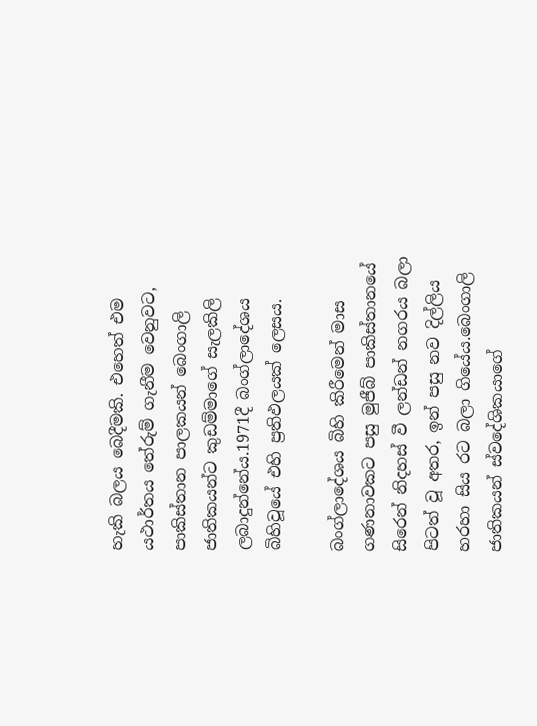හැකි බලය බෙදීමකි. එහෙත් එම යථාර්තය තේරුම් ගැනීම වෙනුවට, පාකිස්තාන පාලකයන් බෙංගාලි ජාතිකයන්ට කුඩම්මාගේ සැලකිලි ලබාදුන්නේය.1971දී බංග්ලාදේශය බිහිවූයේ එහි ප්‍රතිඵලයක් ලෙසය.

බංග්ලාදේශය බිහි කිරීමෙන් මාස ගණනාවකට පසු මුජීබ් පාකිස්තානයේ සිරෙන් නිදහස් වී ලන්ඩන් නගරය බලා පිටත් වූ අතර, ඉන් පසු නව දිල්ලිය හරහා සිය රට බලා ගියේය.බෙංගාලි ජාතිකයන් ස්වදේශිකයාගේ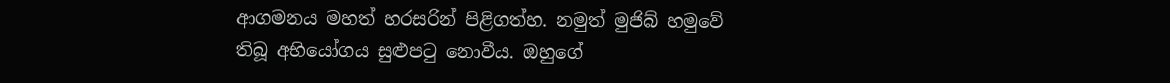ආගමනය මහත් හරසරින් පිළිගත්හ. නමුත් මුජිබ් හමුවේ තිබූ අභියෝගය සුළුපටු නොවීය. ඔහුගේ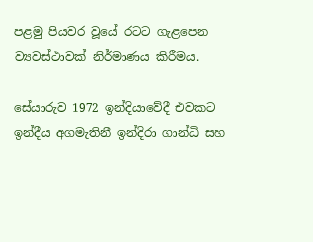පළමු පියවර වූයේ රටට ගැළපෙන ව්‍යවස්ථාවක් නිර්මාණය කිරීමය.

සේයාරුව 1972 ඉන්දියාවේදී එවකට ඉන්දීය අගමැතිනී ඉන්දිරා ගාන්ධි සහ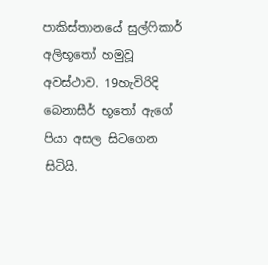පාකිස්තානයේ සුල්ෆිකාර් අලිභූතෝ හමුවූ අවස්ථාව. 19හැවිරිදි බෙනාසීර් භූතෝ ඇගේ පියා අසල සිටගෙන සිටියි.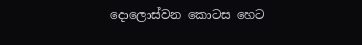දොලොස්වන කොටස හෙට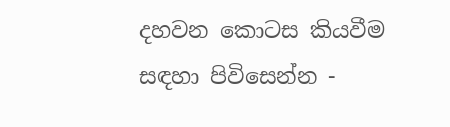දහවන කොටස කියවීම සඳහා පිවිසෙන්න -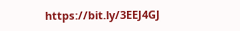https://bit.ly/3EEJ4GJ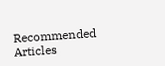Recommended Articles